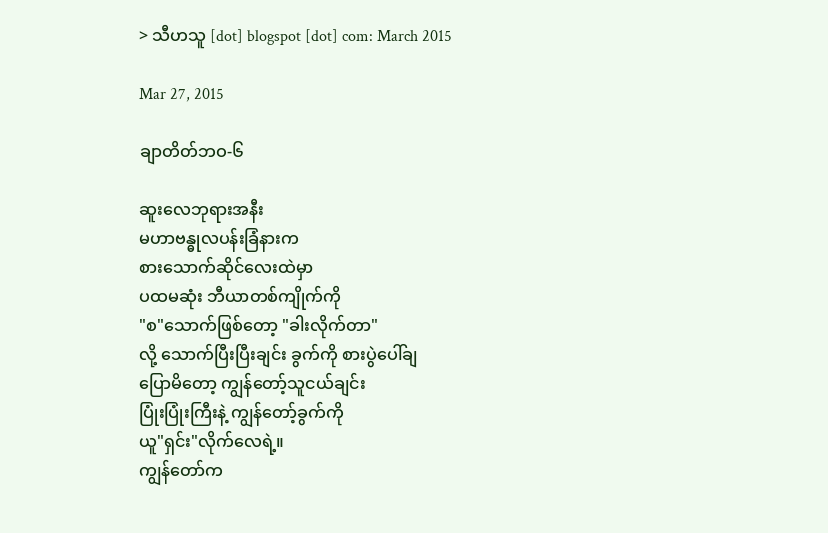> သီဟသူ [dot] blogspot [dot] com: March 2015

Mar 27, 2015

ချာတိတ်ဘဝ-၆

ဆူးလေဘုရားအနီး
မဟာဗန္ဓုလပန်းခြံနားက
စားသောက်ဆိုင်လေးထဲမှာ
ပထမဆုံး ဘီယာတစ်ကျိုက်ကို
"စ"သောက်ဖြစ်တော့ "ခါးလိုက်တာ"
လို့ သောက်ပြီးပြီးချင်း ခွက်ကို စားပွဲပေါ်ချ
ပြောမိတော့ ကျွန်တော့်သူငယ်ချင်း
ပြုံးပြုံးကြီးနဲ့ ကျွန်တော့်ခွက်ကို
ယူ"ရှင်း"လိုက်လေရဲ့။
ကျွန်တော်က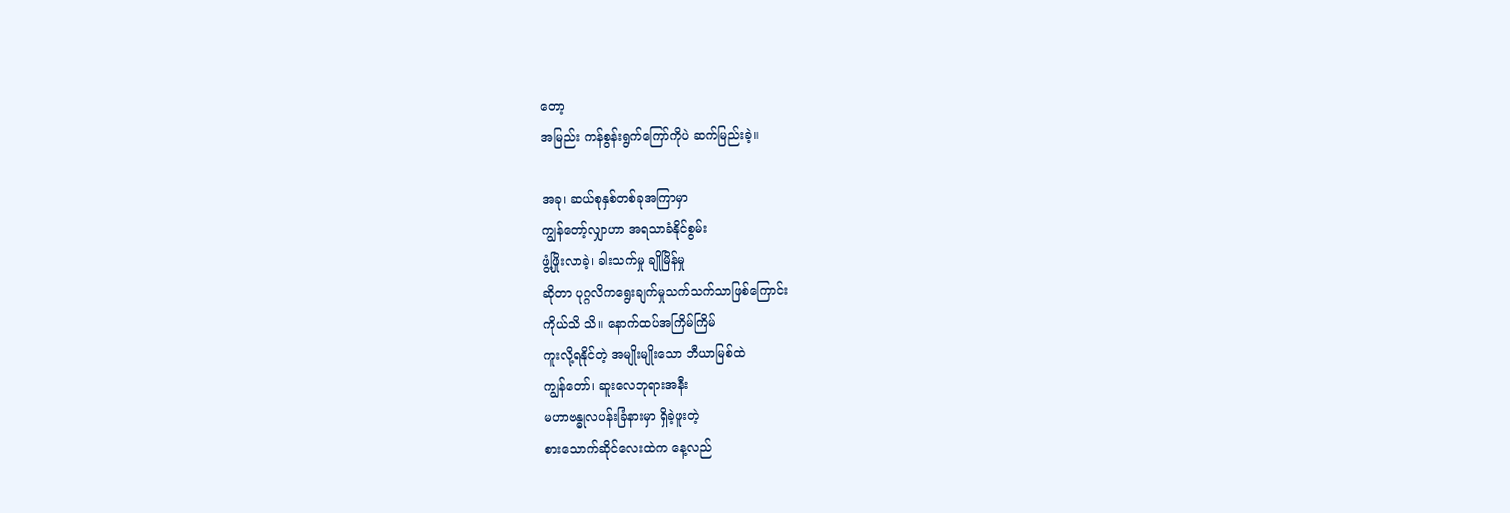တော့
အမြည်း ကန်စွန်းရွက်ကြော်ကိုပဲ ဆက်မြည်းခဲ့။

အခု၊ ဆယ်စုနှစ်တစ်ခုအကြာမှာ
ကျွန်တော့်လျှာဟာ အရသာခံနိုင်စွမ်း
ဖွံ့ဖြိုးလာခဲ့၊ ခါးသက်မှု ချိုမြိန်မှု
ဆိုတာ ပုဂ္ဂလိကရွေးချက်မှုသက်သက်သာဖြစ်ကြောင်း
ကိုယ်သိ သိ။ နောက်ထပ်အကြိမ်ကြိမ်
ကူးလို့ရနိုင်တဲ့ အမျိုးမျိုးသော ဘီယာမြစ်ထဲ
ကျွန်တော်၊ ဆူးလေဘုရားအနီး
မဟာဗန္ဓုလပန်းခြံနားမှာ ရှိခဲ့ဖူးတဲ့
စားသောက်ဆိုင်လေးထဲက နေ့လည်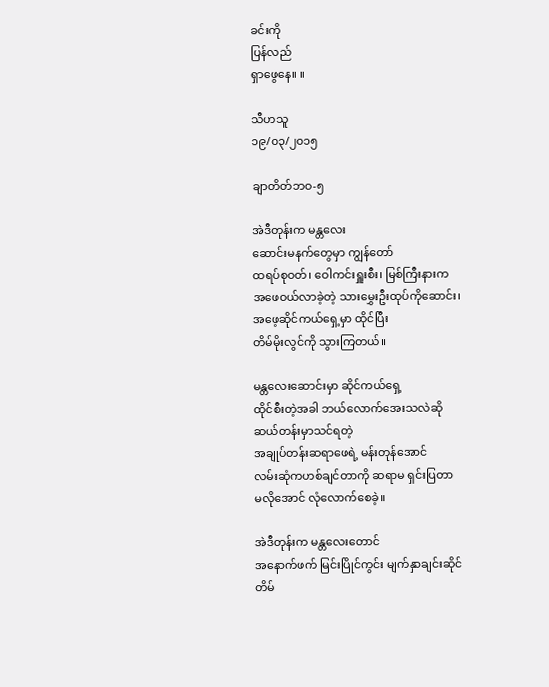ခင်းကို
ပြန်လည်
ရှာဖွေနေ။ ။

သီဟသူ
၁၉/၀၃/၂၀၁၅

ချာတိတ်ဘဝ-၅

အဲဒီတုန်းက မန္တလေး
ဆောင်းမနက်တွေမှာ ကျွန်တော်
ထရပ်စုဝတ်၊ ဝေါကင်းရှူးစီး၊ မြစ်ကြီးနားက
အဖေဝယ်လာခဲ့တဲ့ သားမွှေးဦးထုပ်ကိုဆောင်း၊
အဖေ့ဆိုင်ကယ်ရှေ့မှာ ထိုင်ပြီး
တိမ်မိုးလွင်ကို သွားကြတယ်။

မန္တလေးဆောင်းမှာ ဆိုင်ကယ်ရှေ့
ထိုင်စီးတဲ့အခါ ဘယ်လောက်အေးသလဲဆို
ဆယ်တန်းမှာသင်ရတဲ့
အချုပ်တန်းဆရာဖေရဲ့ မန်းတုန်အောင်
လမ်းဆုံကဟစ်ချင်တာကို ဆရာမ ရှင်းပြတာ
မလိုအောင် လုံလောက်စေခဲ့။

အဲဒီတုန်းက မန္တလေးတောင်
အနောက်ဖက် မြင်းပြိုင်ကွင်း မျက်နှာချင်းဆိုင်
တိမ်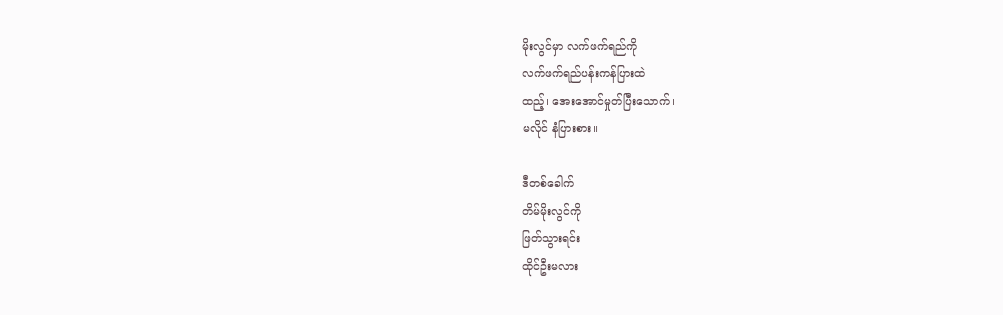မိုးလွင်မှာ လက်ဖက်ရည်ကို
လက်ဖက်ရည်ပန်းကန်ပြားထဲ
ထည့်၊ အေးအောင်မှုတ်ပြီးသောက်၊
မလိုင် နံပြားစား။

ဒီတစ်ခေါက်
တိမ်မိုးလွင်ကို
ဖြတ်သွားရင်း
ထိုင်ဦးမလား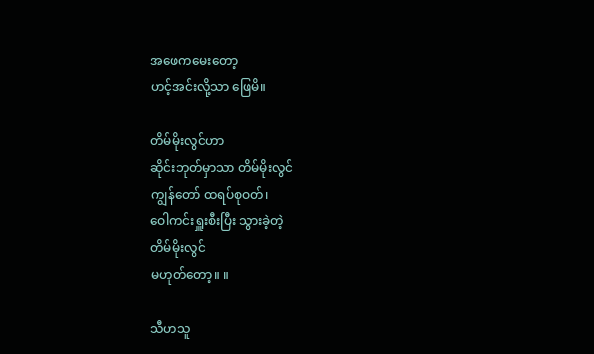အဖေကမေးတော့
ဟင့်အင်းလို့သာ ဖြေမိ။

တိမ်မိုးလွင်ဟာ
ဆိုင်းဘုတ်မှာသာ တိမ်မိုးလွင်
ကျွန်တော် ထရပ်စုဝတ်၊
ဝေါကင်းရှူးစီးပြီး သွားခဲ့တဲ့
တိမ်မိုးလွင်
မဟုတ်တော့။ ။

သီဟသူ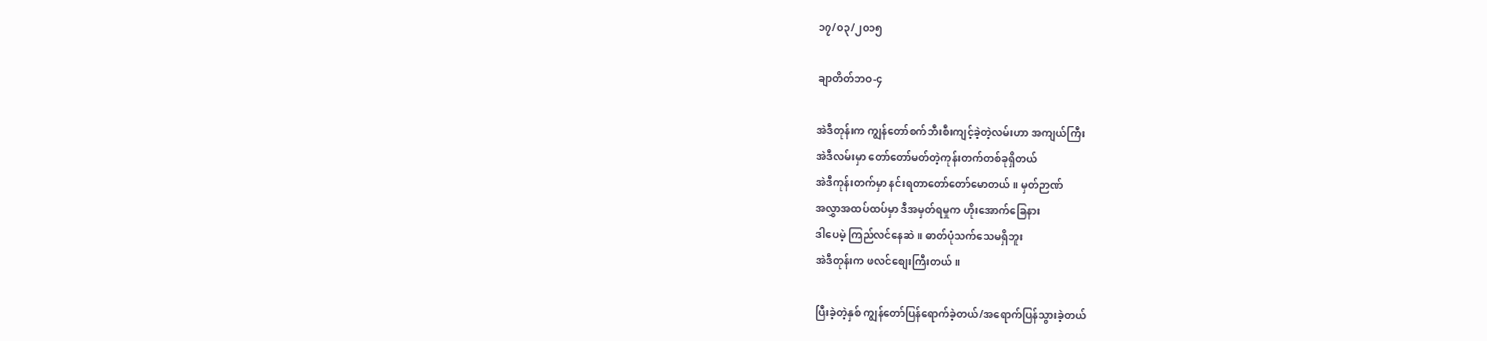၁၇/၀၃/၂၀၁၅

ချာတိတ်ဘဝ-၄

အဲဒီတုန်းက ကျွန်တော်စက်ဘီးစီးကျင့်ခဲ့တဲ့လမ်းဟာ အကျယ်ကြီး
အဲဒီလမ်းမှာ တော်တော်မတ်တဲ့ကုန်းတက်တစ်ခုရှိတယ်
အဲဒီကုန်းတက်မှာ နင်းရတာတော်တော်မောတယ်။ မှတ်ဉာဏ်
အလွှာအထပ်ထပ်မှာ ဒီအမှတ်ရမှုက ဟိုးအောက်ခြေနား
ဒါပေမဲ့ ကြည်လင်နေဆဲ။ ဓာတ်ပုံသက်သေမရှိဘူး
အဲဒီတုန်းက ဖလင်စျေးကြီးတယ်။

ပြီးခဲ့တဲ့နှစ် ကျွန်တော်ပြန်ရောက်ခဲ့တယ်/အရောက်ပြန်သွားခဲ့တယ်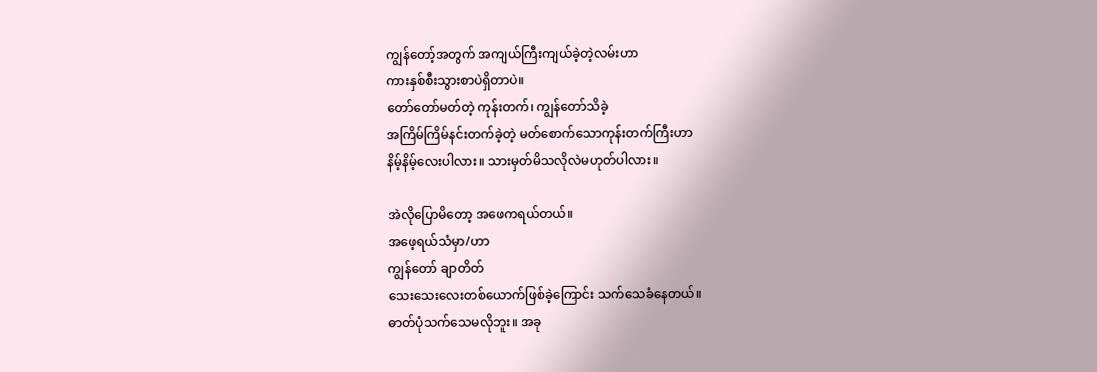ကျွန်တော့်အတွက် အကျယ်ကြီးကျယ်ခဲ့တဲ့လမ်းဟာ
ကားနှစ်စီးသွားစာပဲရှိတာပဲ။
တော်တော်မတ်တဲ့ ကုန်းတက်၊ ကျွန်တော်သိခဲ့
အကြိမ်ကြိမ်နင်းတက်ခဲ့တဲ့ မတ်စောက်သောကုန်းတက်ကြီးဟာ
နိမ့်နိမ့်လေးပါလား။ သားမှတ်မိသလိုလဲမဟုတ်ပါလား။

အဲလိုပြောမိတော့ အဖေကရယ်တယ်။
အဖေ့ရယ်သံမှာ/ဟာ
ကျွန်တော် ချာတိတ်
သေးသေးလေးတစ်ယောက်ဖြစ်ခဲ့ကြောင်း သက်သေခံနေတယ်။
ဓာတ်ပုံသက်သေမလိုဘူး။ အခု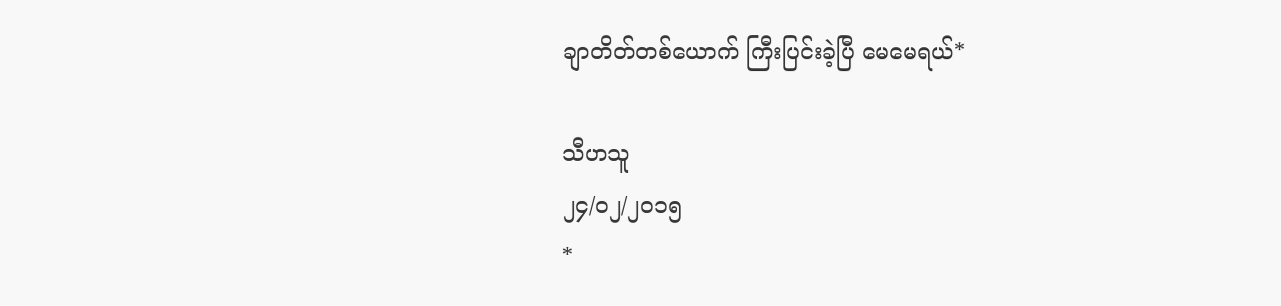ချာတိတ်တစ်ယောက် ကြီးပြင်းခဲ့ပြီ မေမေရယ်*

သီဟသူ
၂၄/၀၂/၂၀၁၅
*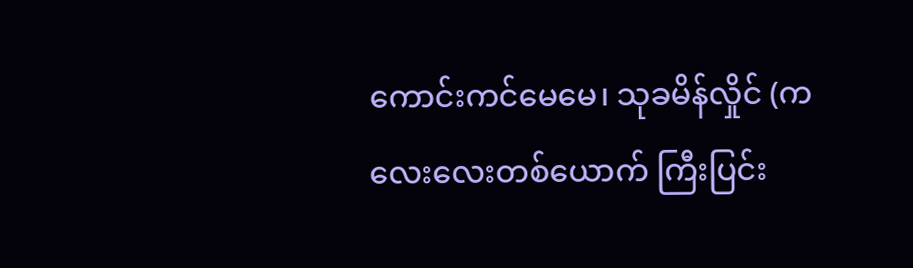ကောင်းကင်မေမေ၊ သုခမိန်လှိုင် (ကလေးလေးတစ်ယောက် ကြီးပြင်း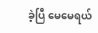ခဲ့ပြီ မေမေရယ်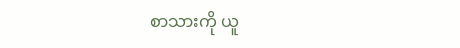စာသားကို ယူ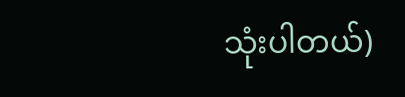သုံးပါတယ်)